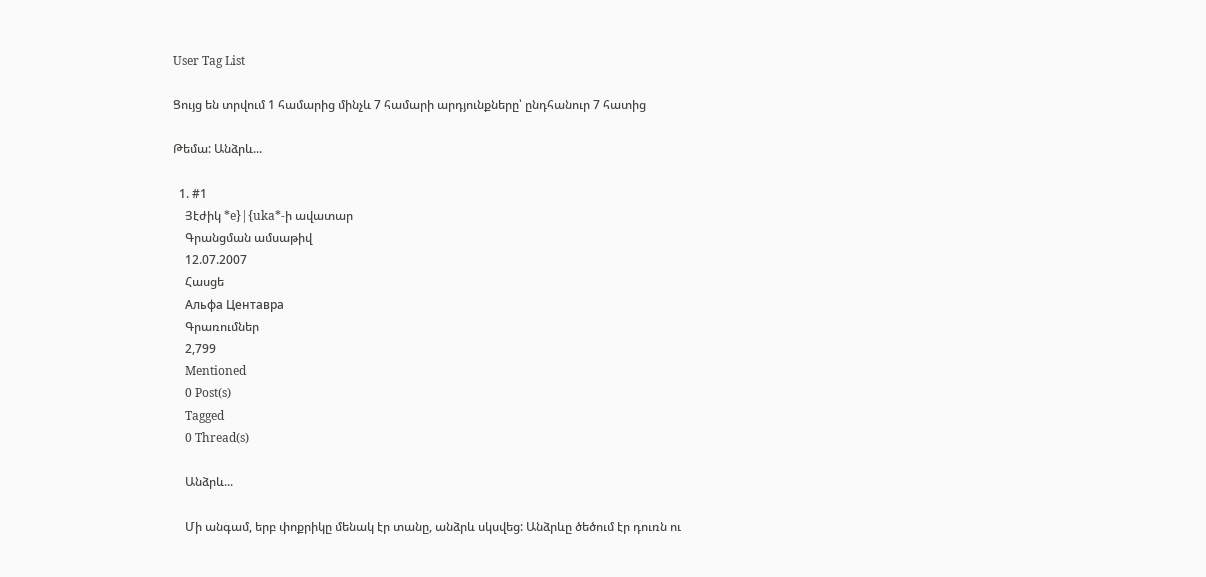User Tag List

Ցույց են տրվում 1 համարից մինչև 7 համարի արդյունքները՝ ընդհանուր 7 հատից

Թեմա: Անձրև...

  1. #1
    Յէժիկ *e}|{uka*-ի ավատար
    Գրանցման ամսաթիվ
    12.07.2007
    Հասցե
    Альфа Центавра
    Գրառումներ
    2,799
    Mentioned
    0 Post(s)
    Tagged
    0 Thread(s)

    Անձրև...

    Մի անգամ, երբ փոքրիկը մենակ էր տանը, անձրև սկսվեց: Անձրևը ծեծում էր դուռն ու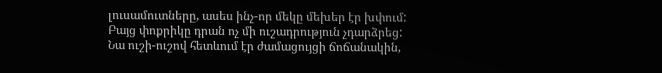լուսամուտները, ասես ինչ-որ մեկը մեխեր էր խփում: Բայց փոքրիկը դրան ոչ մի ուշադրություն չդարձրեց: Նա ուշի-ուշով հետևում էր ժամացույցի ճոճանակին,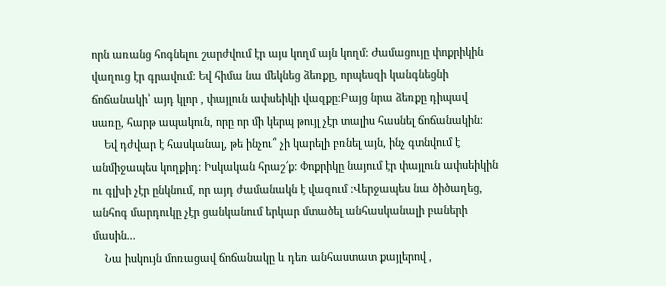որն առանց հոգնելու շարժվում էր այս կողմ այն կողմ: Ժամացույը փոքրիկին վաղուց էր գրավում: Եվ հիմա նա մեկնեց ձեռքը, որպեսզի կանգնեցնի ճոճանակի՝ այդ կլոր , փայլուն ափսեիկի վազքը:Բայց նրա ձեռքը դիպավ սառը, հարթ ապակուն, որը որ մի կերպ թույլ չէր տալիս հասնել ճոճանակին:
    Եվ դժվար է հասկանալ, թե ինչու՞ չի կարելի բռնել այն, ինչ գտնվում է անմիջապես կողքիդ: Իսկական հրաշ՜ք: Փոքրիկը նայում էր փայլուն ափսեիկին ու գլխի չէր ընկնում, որ այդ ժամանակն է վազում :Վերջապես նա ծիծաղեց, անհոգ մարդուկը չէր ցանկանում երկար մտածել անհասկանալի բաների մասին...
    Նա իսկույն մոռացավ ճոճանակը և դեռ անհաստատ քայլերով ,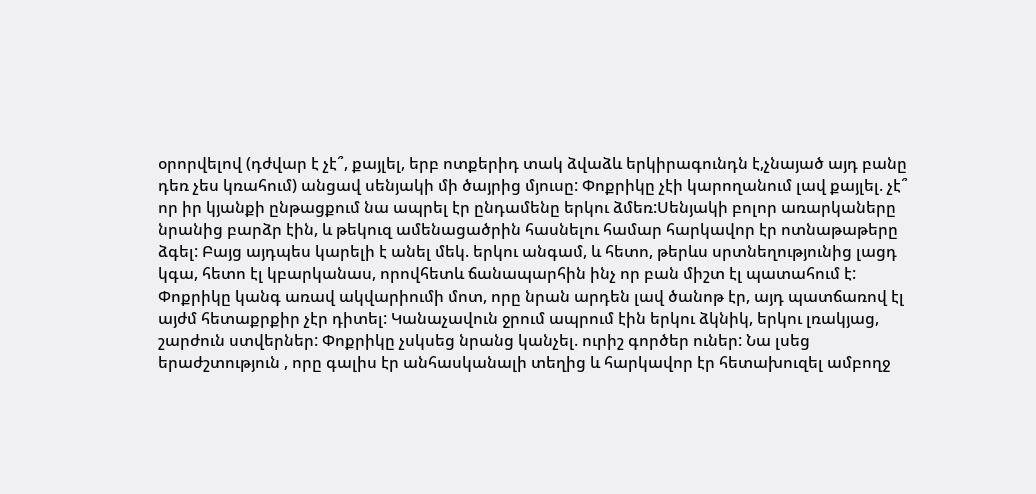օրորվելով (դժվար է չէ՞, քայլել, երբ ոտքերիդ տակ ձվաձև երկիրագունդն է,չնայած այդ բանը դեռ չես կռահում) անցավ սենյակի մի ծայրից մյուսը: Փոքրիկը չէի կարողանում լավ քայլել. չէ՞ որ իր կյանքի ընթացքում նա ապրել էր ընդամենը երկու ձմեռ:Սենյակի բոլոր առարկաները նրանից բարձր էին, և թեկուզ ամենացածրին հասնելու համար հարկավոր էր ոտնաթաթերը ձգել: Բայց այդպես կարելի է անել մեկ. երկու անգամ, և հետո, թերևս սրտնեղությունից լացդ կգա, հետո էլ կբարկանաս, որովհետև ճանապարհին ինչ որ բան միշտ էլ պատահում է: Փոքրիկը կանգ առավ ակվարիումի մոտ, որը նրան արդեն լավ ծանոթ էր, այդ պատճառով էլ այժմ հետաքրքիր չէր դիտել: Կանաչավուն ջրում ապրում էին երկու ձկնիկ, երկու լռակյաց, շարժուն ստվերներ: Փոքրիկը չսկսեց նրանց կանչել. ուրիշ գործեր ուներ: Նա լսեց երաժշտություն , որը գալիս էր անհասկանալի տեղից և հարկավոր էր հետախուզել ամբողջ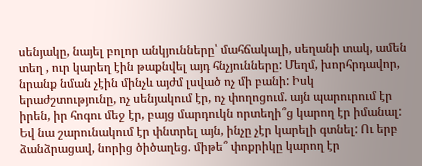սենյակը, նայել բոլոր անկյունները՝ մահճակալի, սեղանի տակ, ամեն տեղ , ուր կարեղ էին թաքնվել այդ հնչյունները: Մեղմ, խորհրդավոր, նրանք նման չէին մինչև այժմ լսված ոչ մի բանի: Իսկ երաժշտությունը, ոչ սենյակում էր, ոչ փողոցում. այն պարուրում էր իրեն, իր հոգու մեջ էր, բայց մարդուկն որտեղի՞ց կարող էր իմանալ: Եվ նա շարունակում էր փնտրել այն, ինչը չէր կարելի գտնել: Ու երբ ձանձրացավ, նորից ծիծաղեց. միթե՞ փոքրիկը կարող էր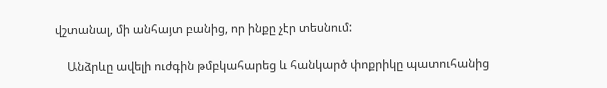վշտանալ, մի անհայտ բանից, որ ինքը չէր տեսնում:

    Անձրևը ավելի ուժգին թմբկահարեց և հանկարծ փոքրիկը պատուհանից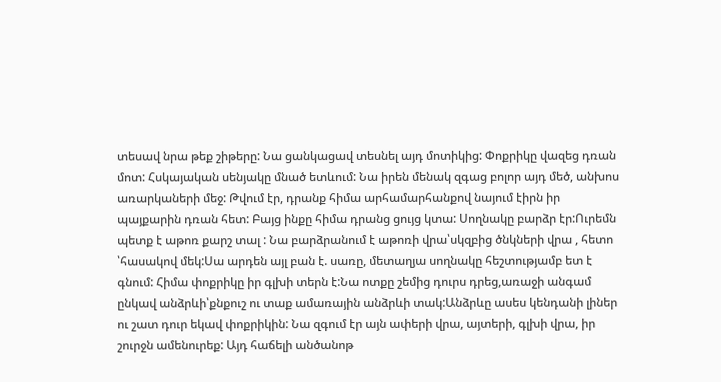տեսավ նրա թեք շիթերը: Նա ցանկացավ տեսնել այդ մոտիկից: Փոքրիկը վազեց դռան մոտ: Հսկայական սենյակը մնած ետևում: Նա իրեն մենակ զգաց բոլոր այդ մեծ, անխոս առարկաների մեջ: Թվում էր, դրանք հիմա արհամարհանքով նայում էիրն իր պայքարին դռան հետ: Բայց ինքը հիմա դրանց ցույց կտա: Սողնակը բարձր էր:Ուրեմն պետք է աթոռ քարշ տալ : Նա բարձրանում է աթոռի վրա՝սկզբից ծնկների վրա , հետո ՝հասակով մեկ:Սա արդեն այլ բան է. սառը, մետաղյա սողնակը հեշտությամբ ետ է գնում: Հիմա փոքրիկը իր գլխի տերն է:Նա ոտքը շեմից դուրս դրեց,առաջի անգամ ընկավ անձրևի՝քնքուշ ու տաք ամառային անձրևի տակ:Անձրևը ասես կենդանի լիներ ու շատ դուր եկավ փոքրիկին: Նա զգում էր այն ափերի վրա, այտերի, գլխի վրա, իր շուրջն ամենուրեք: Այդ հաճելի անծանոթ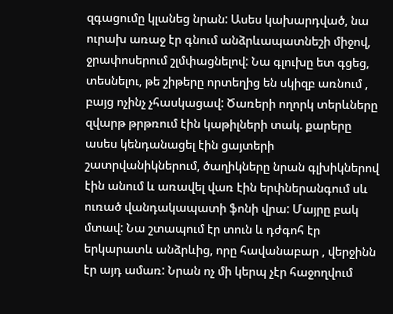զգացումը կլանեց նրան: Ասես կախարդված, նա ուրախ առաջ էր գնում անձրևապատնեշի միջով, ջրափոսերում շլմփացնելով: Նա գլուխը ետ գցեց, տեսնելու, թե շիթերը որտեղից են սկիզբ առնում , բայց ոչինչ չհասկացավ: Ծառերի ողորկ տերևները զվարթ թրթռում էին կաթիլների տակ. քարերը ասես կենդանացել էին ցայտերի շատրվանիկներում, ծաղիկները նրան գլխիկներով էին անում և առավել վառ էին երփներանգում սև ուռած վանդակապատի ֆոնի վրա: Մայրը բակ մտավ: Նա շտապում էր տուն և դժգոհ էր երկարատև անձրևից, որը հավանաբար , վերջինն էր այդ ամառ: Նրան ոչ մի կերպ չէր հաջողվում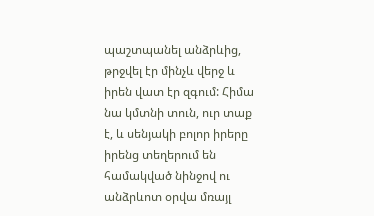պաշտպանել անձրևից, թրջվել էր մինչև վերջ և իրեն վատ էր զգում: Հիմա նա կմտնի տուն, ուր տաք է, և սենյակի բոլոր իրերը իրենց տեղերում են համակված նինջով ու անձրևոտ օրվա մռայլ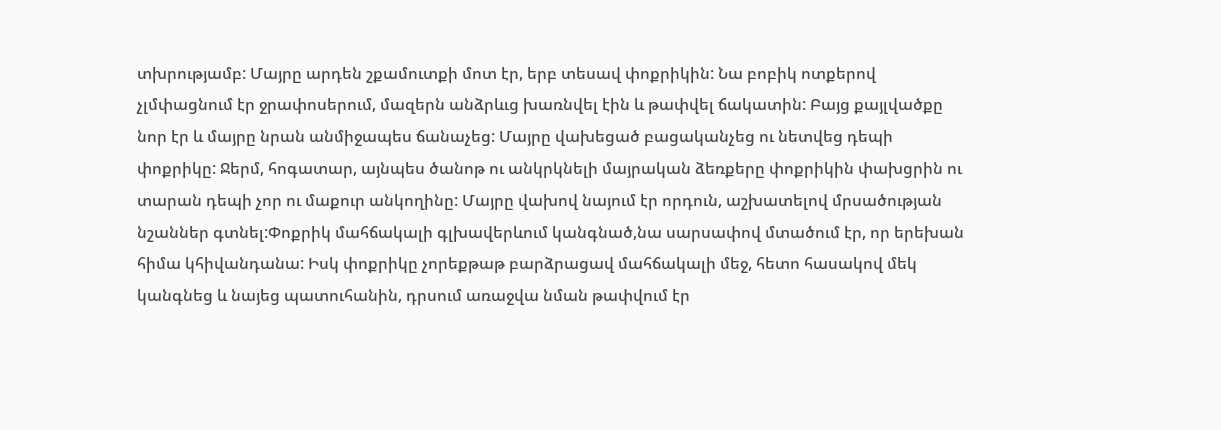տխրությամբ: Մայրը արդեն շքամուտքի մոտ էր, երբ տեսավ փոքրիկին: Նա բոբիկ ոտքերով չլմփացնում էր ջրափոսերում, մազերն անձրևւց խառնվել էին և թափվել ճակատին: Բայց քայլվածքը նոր էր և մայրը նրան անմիջապես ճանաչեց: Մայրը վախեցած բացականչեց ու նետվեց դեպի փոքրիկը: Ջերմ, հոգատար, այնպես ծանոթ ու անկրկնելի մայրական ձեռքերը փոքրիկին փախցրին ու տարան դեպի չոր ու մաքուր անկողինը: Մայրը վախով նայում էր որդուն, աշխատելով մրսածության նշաններ գտնել:Փոքրիկ մահճակալի գլխավերևում կանգնած,նա սարսափով մտածում էր, որ երեխան հիմա կհիվանդանա: Իսկ փոքրիկը չորեքթաթ բարձրացավ մահճակալի մեջ, հետո հասակով մեկ կանգնեց և նայեց պատուհանին, դրսում առաջվա նման թափվում էր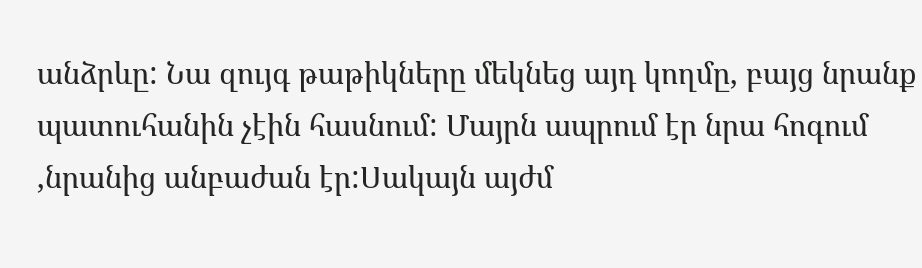անձրևը: Նա զույգ թաթիկները մեկնեց այդ կողմը, բայց նրանք պատուհանին չէին հասնում: Մայրն ապրում էր նրա հոգում ,նրանից անբաժան էր:Սակայն այժմ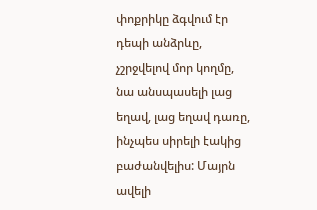փոքրիկը ձգվում էր դեպի անձրևը, չշրջվելով մոր կողմը, նա անսպասելի լաց եղավ, լաց եղավ դառը, ինչպես սիրելի էակից բաժանվելիս: Մայրն ավելի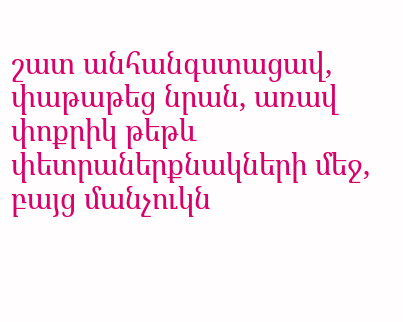շատ անհանգստացավ, փաթաթեց նրան, առավ փոքրիկ թեթև փետրաներքնակների մեջ, բայց մանչուկն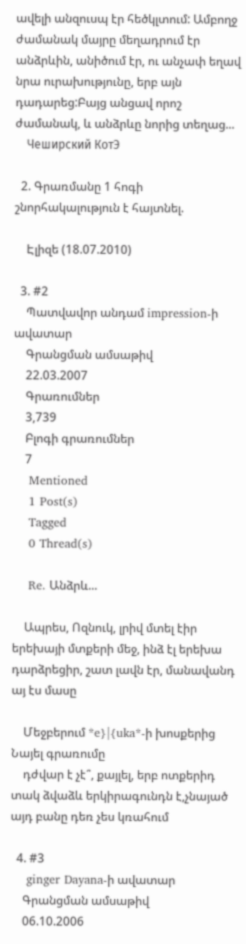ավելի անզուսպ էր հեծկլտում: Ամբողջ ժամանակ մայրը մեղադրում էր անձրևին, անիծում էր, ու անչափ եղավ նրա ուրախությունը, երբ այն դադարեց:Բայց անցավ որոշ ժամանակ, և անձրևը նորից տեղաց...
    Чеширский КотЭ

  2. Գրառմանը 1 հոգի շնորհակալություն է հայտնել.

    Էլիզե (18.07.2010)

  3. #2
    Պատվավոր անդամ impression-ի ավատար
    Գրանցման ամսաթիվ
    22.03.2007
    Գրառումներ
    3,739
    Բլոգի գրառումներ
    7
    Mentioned
    1 Post(s)
    Tagged
    0 Thread(s)

    Re. Անձրև...

    Ապրես, Ոզնուկ, լրիվ մտել էիր երեխայի մտքերի մեջ, ինձ էլ երեխա դարձրեցիր, շատ լավն էր, մանավանդ այ էս մասը

    Մեջբերում *e}|{uka*-ի խոսքերից Նայել գրառումը
    դժվար է չէ՞, քայլել, երբ ոտքերիդ տակ ձվաձև երկիրագունդն է,չնայած այդ բանը դեռ չես կռահում

  4. #3
    ginger Dayana-ի ավատար
    Գրանցման ամսաթիվ
    06.10.2006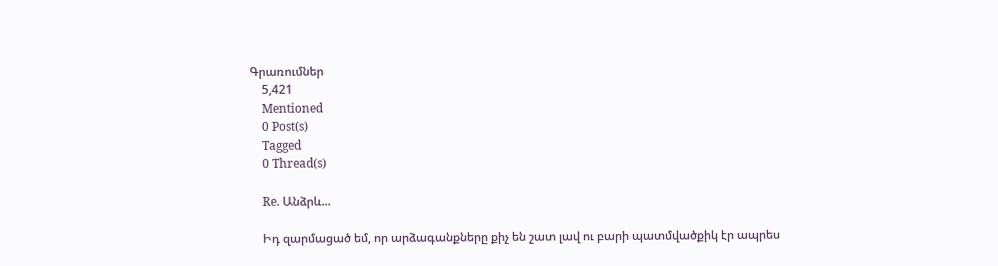Գրառումներ
    5,421
    Mentioned
    0 Post(s)
    Tagged
    0 Thread(s)

    Re. Անձրև...

    Իդ զարմացած եմ, որ արձագանքները քիչ են շատ լավ ու բարի պատմվածքիկ էր ապրես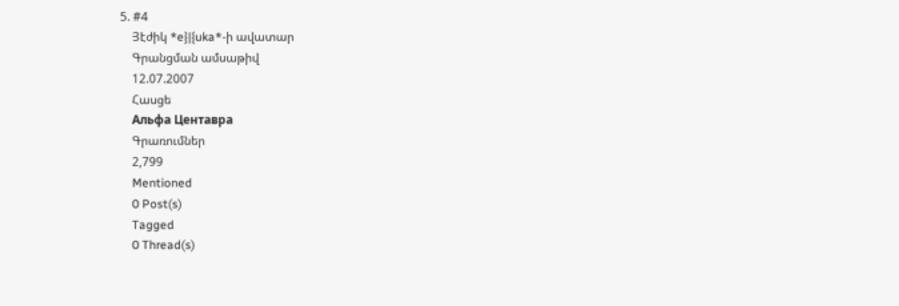5. #4
    Յէժիկ *e}|{uka*-ի ավատար
    Գրանցման ամսաթիվ
    12.07.2007
    Հասցե
    Альфа Центавра
    Գրառումներ
    2,799
    Mentioned
    0 Post(s)
    Tagged
    0 Thread(s)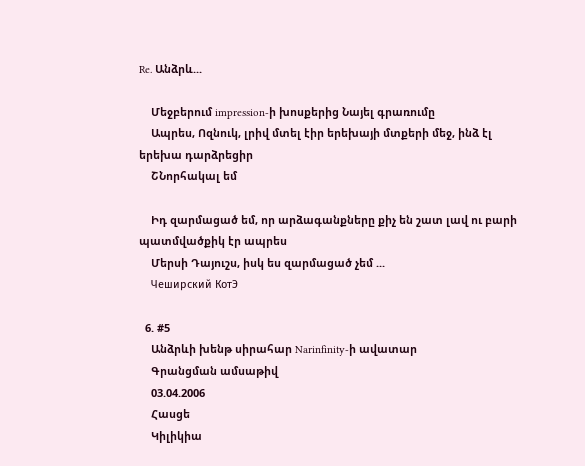Re. Անձրև...

    Մեջբերում impression-ի խոսքերից Նայել գրառումը
    Ապրես, Ոզնուկ, լրիվ մտել էիր երեխայի մտքերի մեջ, ինձ էլ երեխա դարձրեցիր
    ՇՆորհակալ եմ

    Իդ զարմացած եմ, որ արձագանքները քիչ են շատ լավ ու բարի պատմվածքիկ էր ապրես
    Մերսի Դայուշս, իսկ ես զարմացած չեմ ...
    Чеширский КотЭ

  6. #5
    Անձրևի խենթ սիրահար Narinfinity-ի ավատար
    Գրանցման ամսաթիվ
    03.04.2006
    Հասցե
    Կիլիկիա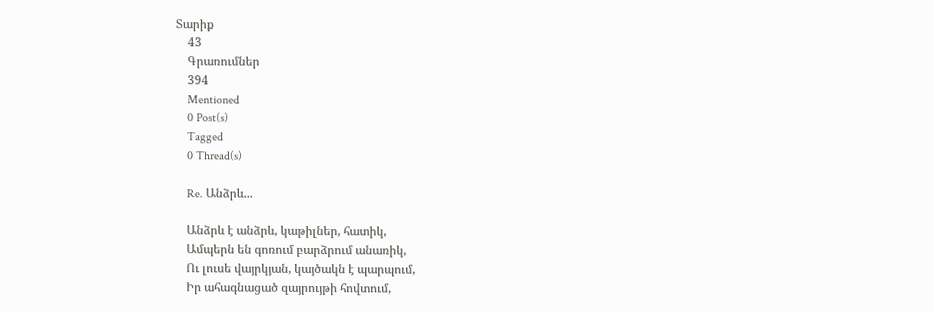Տարիք
    43
    Գրառումներ
    394
    Mentioned
    0 Post(s)
    Tagged
    0 Thread(s)

    Re. Անձրև...

    Անձրև է անձրև, կաթիլներ, հատիկ,
    Ամպերն են գոռում բարձրում անառիկ,
    Ու լուսե վայրկյան, կայծակն է պարպում,
    Իր ահագնացած զայրույթի հովտում,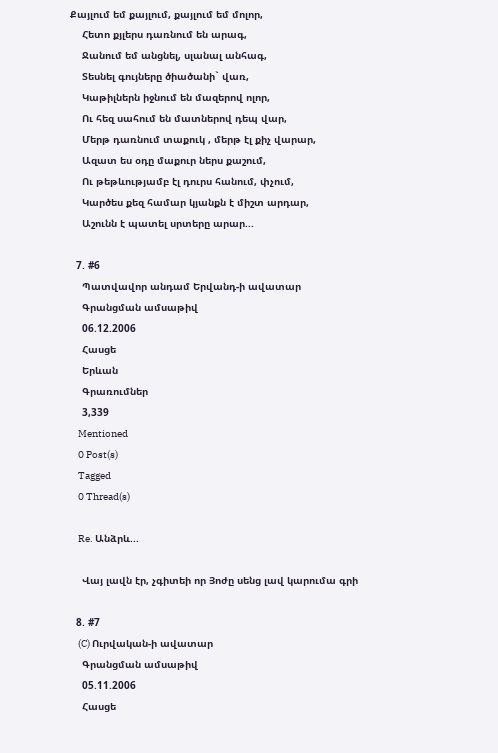Քայլում եմ քայլում, քայլում եմ մոլոր,
    Հետո քյլերս դառնում են արագ,
    Ջանում եմ անցնել, սլանալ անհագ,
    Տեսնել գույները ծիածանի` վառ,
    Կաթիլներն իջնում են մազերով ոլոր,
    Ու հեզ սահում են մատներով դեպ վար,
    Մերթ դառնում տաքուկ , մերթ էլ քիչ վարար,
    Ազատ ես օդը մաքուր ներս քաշում,
    Ու թեթևությամբ էլ դուրս հանում, փչում,
    Կարծես քեզ համար կյանքն է միշտ արդար,
    Աշունն է պատել սրտերը արար...

  7. #6
    Պատվավոր անդամ Երվանդ-ի ավատար
    Գրանցման ամսաթիվ
    06.12.2006
    Հասցե
    Երևան
    Գրառումներ
    3,339
    Mentioned
    0 Post(s)
    Tagged
    0 Thread(s)

    Re. Անձրև...

    Վայ լավն էր, չգիտեի որ Յոժը սենց լավ կարումա գրի

  8. #7
    (C) Ուրվական-ի ավատար
    Գրանցման ամսաթիվ
    05.11.2006
    Հասցե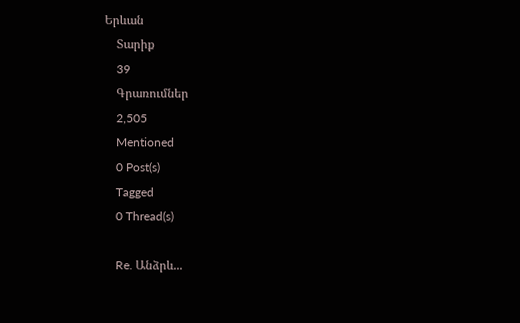Երևան
    Տարիք
    39
    Գրառումներ
    2,505
    Mentioned
    0 Post(s)
    Tagged
    0 Thread(s)

    Re. Անձրև...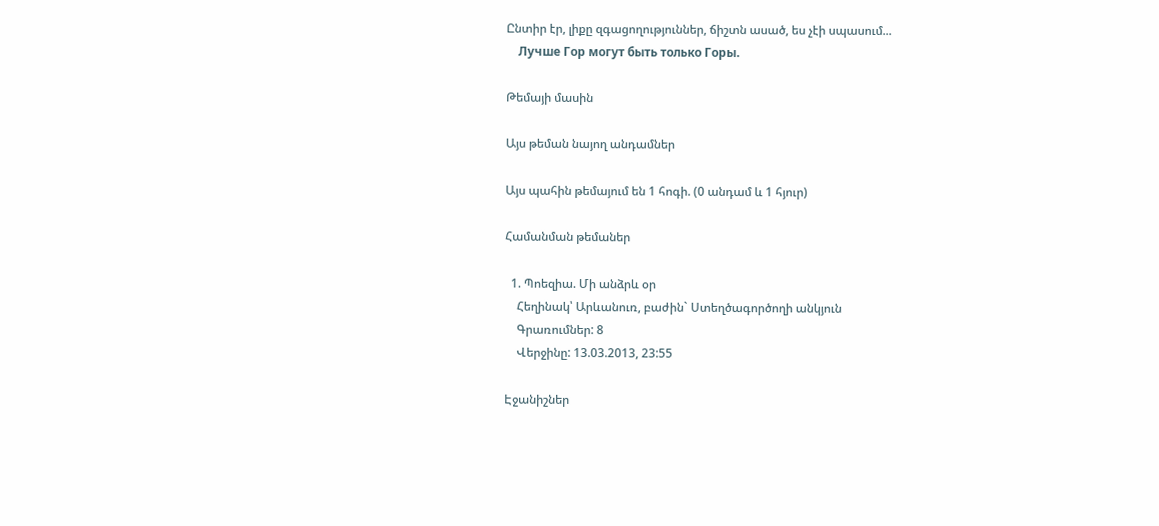Ընտիր էր, լիքը զգացողություններ, ճիշտն ասած, ես չէի սպասում...
    Лучше Гор могут быть только Горы.

Թեմայի մասին

Այս թեման նայող անդամներ

Այս պահին թեմայում են 1 հոգի. (0 անդամ և 1 հյուր)

Համանման թեմաներ

  1. Պոեզիա. Մի անձրև օր
    Հեղինակ՝ Արևանուռ, բաժին` Ստեղծագործողի անկյուն
    Գրառումներ: 8
    Վերջինը: 13.03.2013, 23:55

Էջանիշներ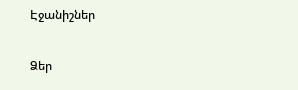Էջանիշներ

Ձեր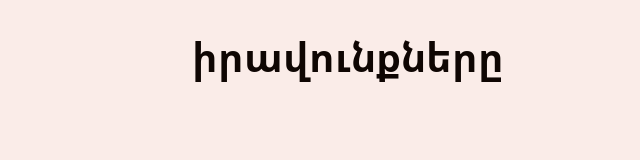իրավունքները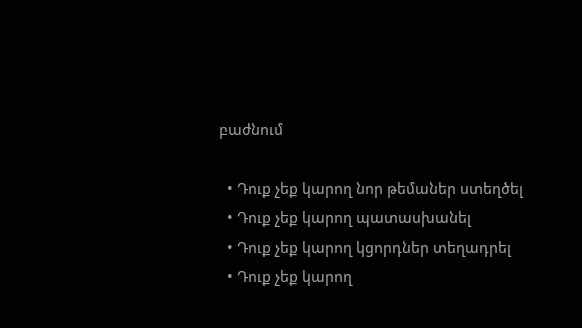բաժնում

  • Դուք չեք կարող նոր թեմաներ ստեղծել
  • Դուք չեք կարող պատասխանել
  • Դուք չեք կարող կցորդներ տեղադրել
  • Դուք չեք կարող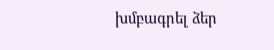խմբագրել ձեր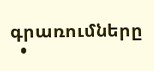գրառումները
  •